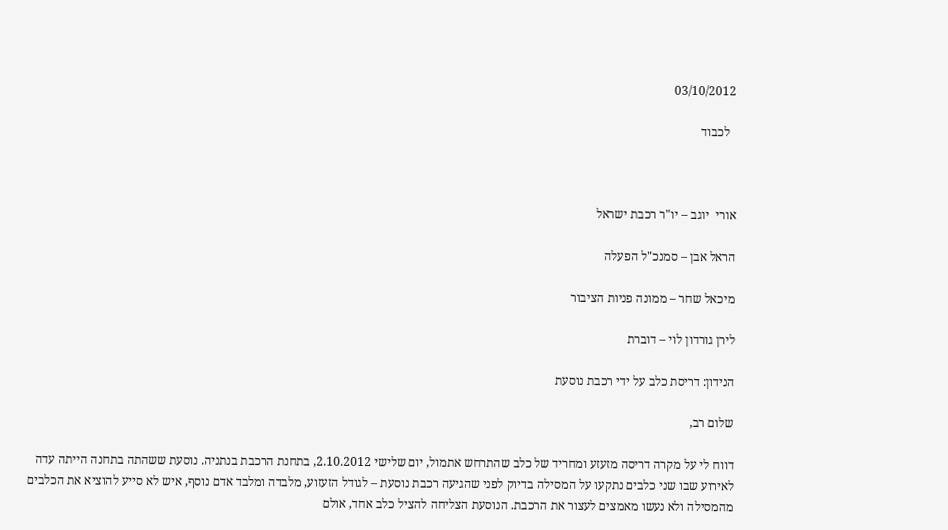03/10/2012

  לכבוד



אורי  יוגב – יו"ר רכבת ישראל

הראל אבן – סמנכ"ל הפעלה

מיכאל שחר – ממונה פניות הציבור

לירן גורדון לוי – דוברת

הנידון: דריסת כלב על ידי רכבת נוסעת

שלום רב,

דווח לי על מקרה דריסה מזעזע ומחריד של כלב שהתרחש אתמול, יום שלישי 2.10.2012, בתחנת הרכבת בנתניה. נוסעת ששהתה בתחנה הייתה עדה לאירוע שבו שני כלבים נתקעו על המסילה בדיוק לפני שהגיעה רכבת נוסעת – לגודל הזעזוע, מלבדה ומלבד אדם נוסף, איש לא סייע להוציא את הכלבים מהמסילה ולא נעשו מאמצים לעצור את הרכבת. הנוסעת הצליחה להציל כלב אחד, אולם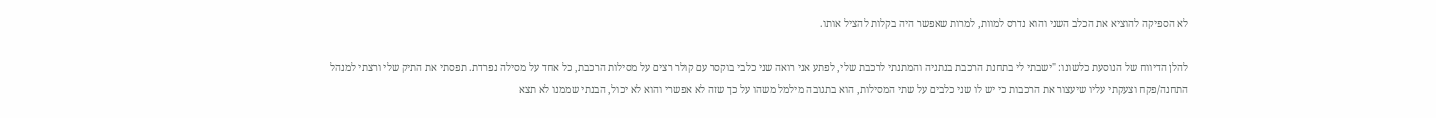לא הספיקה להוציא את הכלב השני והוא נדרס למוות, למרות שאפשר היה בקלות להציל אותו.

להלן הדיווח של הנוסעת כלשונו: "ישבתי לי בתחנת הרכבת בנתניה והמתנתי לרכבת שלי, לפתע אני רואה שני כלבי בוקסר עם קולר רצים על מסילות הרכבת, כל אחד על מסילה נפרדת. תפסתי את התיק שלי ורצתי למנהל התחנה/פקח וצעקתי עליו שיעצור את הרכבות כי יש לו שני כלבים על שתי המסילות, הוא בתגובה מילמל משהו על כך שזה לא אפשרי והוא לא יכול, הבנתי שממנו לא תצא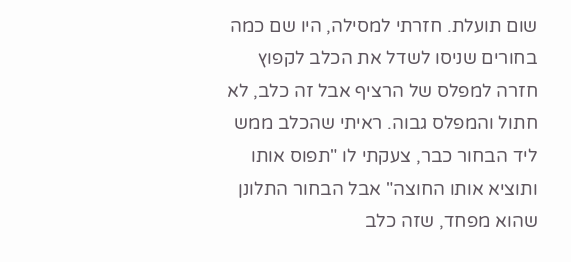שום תועלת. חזרתי למסילה, היו שם כמה בחורים שניסו לשדל את הכלב לקפוץ חזרה למפלס של הרציף אבל זה כלב, לא חתול והמפלס גבוה. ראיתי שהכלב ממש ליד הבחור כבר, צעקתי לו "תפוס אותו ותוציא אותו החוצה" אבל הבחור התלונן שהוא מפחד, שזה כלב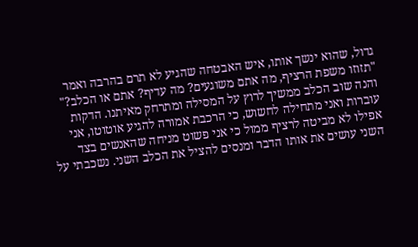גדול, שהוא ינשך אותו, איש האבטחה שהגיע לא תרם בהרבה ואמר "תזוזו משפת הרציף, מה אתם משוגעים? מה עדיף? אתם או הכלב?" והנה שוב הכלב ממשיך לרוץ על המסילה ומתרחק מאיתנו. הדקות עוברות ואני מתחילה לחשוש, כי הרכבת אמורה להגיע אוטוטו, אני אפילו לא מביטה לרציף ממול כי אני פשוט מניחה שהאנשים בצד השני עושים את אותו הדבר ומנסים להציל את הכלב השני. נשכבתי על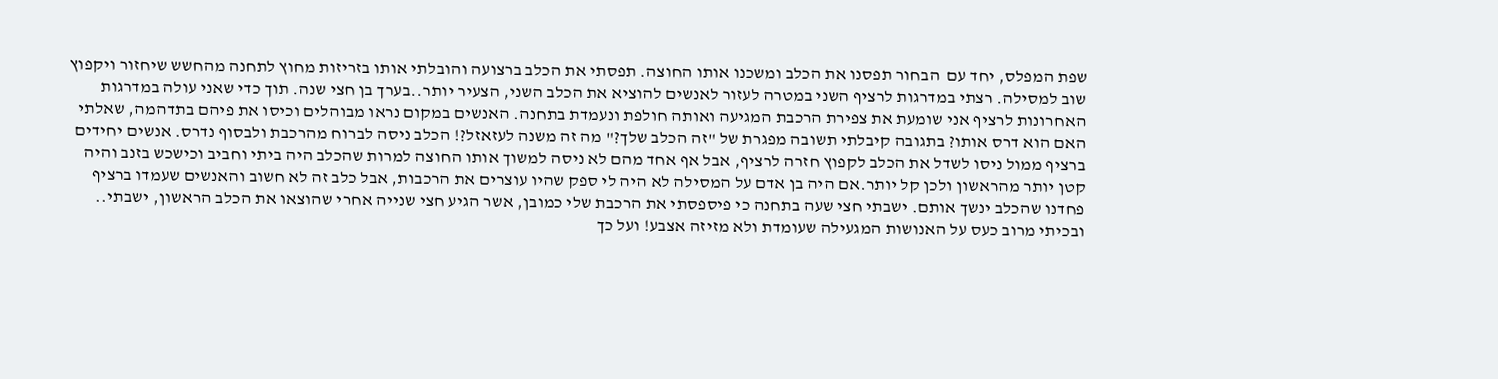שפת המפלס, יחד עם  הבחור תפסנו את הכלב ומשכנו אותו החוצה. תפסתי את הכלב ברצועה והובלתי אותו בזריזות מחוץ לתחנה מהחשש שיחזור ויקפוץ שוב למסילה. רצתי במדרגות לרציף השני במטרה לעזור לאנשים להוציא את הכלב השני, הצעיר יותר..בערך בן חצי שנה. תוך כדי שאני עולה במדרגות האחרונות לרציף אני שומעת את צפירת הרכבת המגיעה ואותה חולפת ונעמדת בתחנה. האנשים במקום נראו מבוהלים וכיסו את פיהם בתדהמה, שאלתי האם הוא דרס אותו? בתגובה קיבלתי תשובה מפגרת של "זה הכלב שלך?" מה זה משנה לעזאזל?! הכלב ניסה לברוח מהרכבת ולבסוף נדרס. אנשים יחידים ברציף ממול ניסו לשדל את הכלב לקפוץ חזרה לרציף, אבל אף אחד מהם לא ניסה למשוך אותו החוצה למרות שהכלב היה ביתי וחביב וכישכש בזנב והיה קטן יותר מהראשון ולכן קל יותר.אם היה בן אדם על המסילה לא היה לי ספק שהיו עוצרים את הרכבות, אבל כלב זה לא חשוב והאנשים שעמדו ברציף פחדנו שהכלב ינשך אותם. ישבתי חצי שעה בתחנה כי פיספסתי את הרכבת שלי כמובן, אשר הגיע חצי שנייה אחרי שהוצאו את הכלב הראשון, ישבתי.. ובכיתי מרוב כעס על האנושות המגעילה שעומדת ולא מזיזה אצבע! ועל כך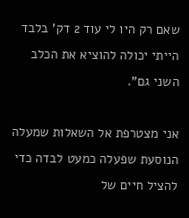שאם רק היו לי עוד 2 דק' בלבד הייתי יכולה להוציא את הכלב השני גם".

אני מצטרפת אל השאלות שמעלה הנוסעת שפעלה כמעט לבדה כדי להציל חיים של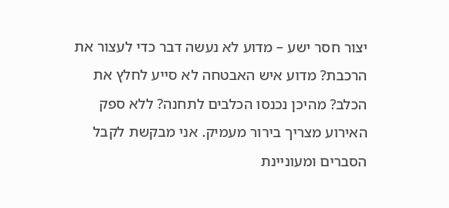יצור חסר ישע – מדוע לא נעשה דבר כדי לעצור את הרכבת? מדוע איש האבטחה לא סייע לחלץ את הכלב? מהיכן נכנסו הכלבים לתחנה? ללא ספק האירוע מצריך בירור מעמיק. אני מבקשת לקבל הסברים ומעוניינת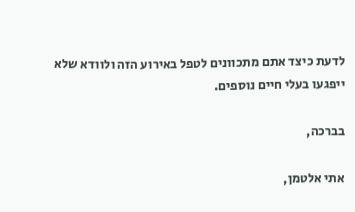לדעת כיצד אתם מתכוונים לטפל באירוע הזה ולוודא שלא ייפגעו בעלי חיים נוספים.

בברכה,

אתי אלטמן,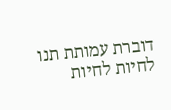דוברת עמותת תנו לחיות לחיות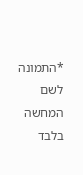*התמונה לשם המחשה בלבד